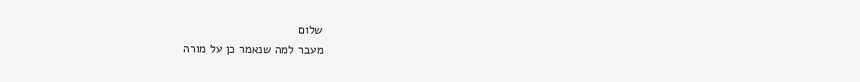שלום
מעבר למה שנאמר כן על מורה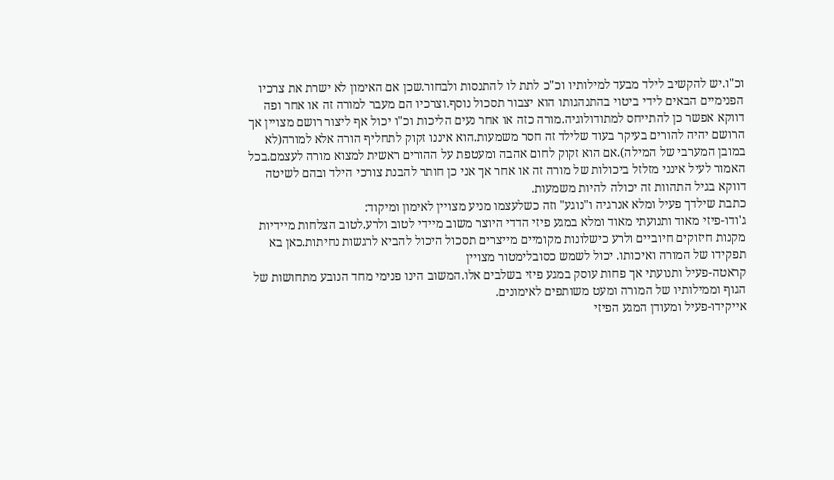וכ"ו.יש להקשיב לילד מבעד למילותיו וכ"כ לתת לו להתנסות ולבחור.שכן אם האימון לא ישרת את צרכיו הפנימיים הבאים לידי ביטוי בהתנהגותו הוא יצבור תסכול נוסף.וצרכיו הם מעבר למורה זה או אחר ופה דווקא אפשר כן להתייחס למתודולוגיה.מורה כזה או אחר נעים הליכות וכ"ו יכול אף ליצור רושם מצויין אך הרושם יהיה להורים בעיקר בעוד שלילד זה חסר משמעות.הוא איננו זקוק לתחליף הורה אלא למורה(לא במובן המערבי של המילה).אם הוא זקוק לחום אהבה ומעטפת על ההורים ראשית למצוא מורה לעצמם.בכל האמור לעיל אינני מזלזל ביכולות של מורה זה או אחר אך אני כן חותר להבנת צורכי הילד ובהם לשיטה דווקא בגיל התהוות זה יכולה להיות משמעות.
כתבת שילדך פעיל ומלא אנרגיה ו"נוגע" וזה כשלעצמו מניע מצויין לאימון ומיקוד:
ג'ודו-פיזי מאוד ותנועתי מאוד ומלא במגע פיזי הדדי היוצר משוב מיידי לטוב ולרע.לטוב הצלחות מיידיות מקנות חיזוקים חיוביים ולרע כישלונות מקומיים מייצרים תסכול היכול להביא לרגשות נחיתות.כאן בא תפקידו של המורה ואיכותו. יכול לשמש כסובלימטור מצויין
קראטה-פעיל ותנועתי אך פחות עוסק במגע פיזי בשלבים אלו.המשוב הינו פנימי מחד הנובע מתחושות של הגוף וממילותיו של המורה ומעט משותפים לאימונים.
אייקידו-פעיל ומעודן המגע הפיזי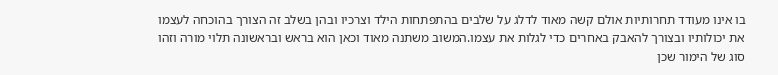בו אינו מעודד תחרותיות אולם קשה מאוד לדלג על שלבים בהתפתחות הילד וצרכיו ובהן בשלב זה הצורך בהוכחה לעצמו את יכולותיו ובצורך להאבק באחרים כדי לגלות את עצמו.המשוב משתנה מאוד וכאן הוא בראש ובראשונה תלוי מורה וזהו סוג של הימור שכן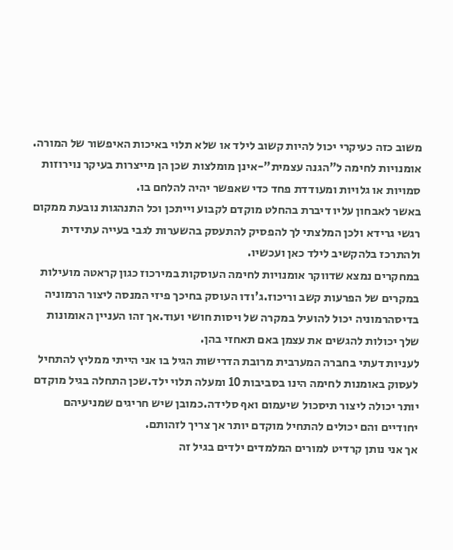משוב כזה כעיקרי יכול להיות קשוב לילד או שלא תלוי באיכות האיפשור של המורה.
אומנויות לחימה ל"הגנה עצמית"-אינן מומלצות שכן הן מייצרות בעיקר נוירוזות סמויות או גלויות ומעודדת פחד כדי שאפשר יהיה להלחם בו.
באשר לאבחון עליו דיברת בהחלט מוקדם לקבוע וייתכן וכל התנהגות נובעת ממקום רגשי גרידא ולכן המלצתי לך להפסיק להתעסק בהשערות לגבי בעייה עתידית ולהתרכז בלהקשיב לילד כאן ועכשיו.
במחקרים נמצא שדווקר אומנויות לחימה העוסקות במירכוז כגון קראטה מועילות במקרים של הפרעות קשב וריכוז.ג'ודו העוסק בחיכך פיזי המנסה ליצור הרמוניה בדיסהרמוניה יכול להועיל במקרה של ויסות חושי ועוד.אך זהו העניין האומונות שלך יכולות להגשים את עצמן באם תאחזי בהן.
לעניות דעתי בחברה המערבית מרובת הדרישות הגיל בו אני הייתי ממליץ להתחיל לעסוק באומנות לחימה הינו בסביבות 10 ומעלה תלוי ילד.שכן התחלה בגיל מוקדם יותר יכולה ליצור תיסכול שיעמום ואף סלידה.כמובן שיש חריגים שמניעיהם יחודיים והם יכולים להתחיל מוקדם יותר אך צריך לזהותם.
אך אני נותן קרדיט למורים המלמדים ילדים בגיל זה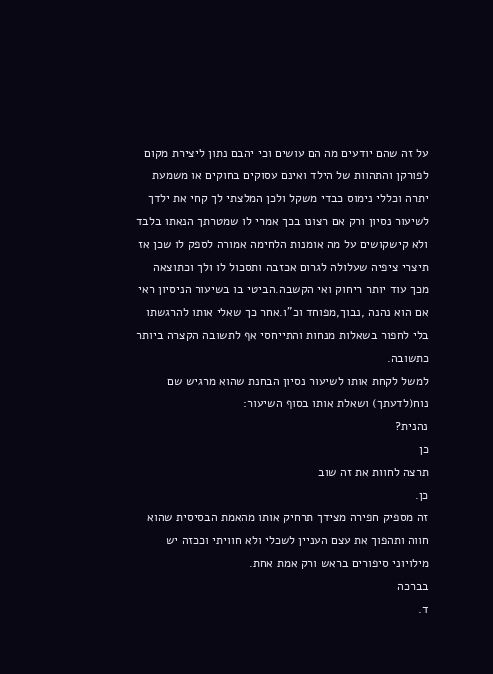על זה שהם יודעים מה הם עושים וכי יהבם נתון ליצירת מקום לפורקן והתהוות של הילד ואינם עסוקים בחוקים או משמעת יתרה וכללי נימוס כבדי משקל ולכן המלצתי לך קחי את ילדך לשיעור נסיון ורק אם רצונו בכך אמרי לו שמטרתך הנאתו בלבד ולא קישקושים על מה אומנות הלחימה אמורה לספק לו שכן אז תיצרי ציפיה שעלולה לגרום אכזבה ותסכול לו ולך וכתוצאה מכך עוד יותר ריחוק ואי הקשבה.הביטי בו בשיעור הניסיון ראי אם הוא נהנה ,נבוך,מפוחד וכ"ו.אחר כך שאלי אותו להרגשתו בלי לחפור בשאלות מנחות והתייחסי אף לתשובה הקצרה ביותר כתשובה.
למשל לקחת אותו לשיעור נסיון הבחנת שהוא מרגיש שם נוח(לדעתך) ושאלת אותו בסוף השיעור:
נהנית?
כן
תרצה לחוות את זה שוב
כן.
זה מספיק חפירה מצידך תרחיק אותו מהאמת הבסיסית שהוא חווה ותהפוך את עצם העניין לשכלי ולא חוויתי וככזה יש מילויוני סיפורים בראש ורק אמת אחת.
בברכה
ד.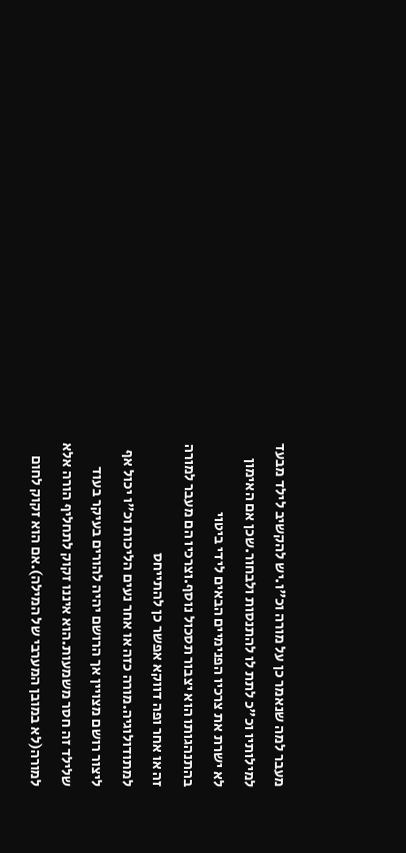מעבר למה שנאמר כן על מורה וכ"ו.יש להקשיב לילד מבעד למילותיו וכ"כ לתת לו להתנסות ולבחור.שכן אם האימון לא ישרת את צרכיו הפנימיים הבאים לידי ביטוי בהתנהגותו הוא יצבור תסכול נוסף.וצרכיו הם מעבר למורה זה או אחר ופה דווקא אפשר כן להתייחס למתודולוגיה.מורה כזה או אחר נעים הליכות וכ"ו יכול אף ליצור רושם מצויין אך הרושם יהיה להורים בעיקר בעוד שלילד זה חסר משמעות.הוא איננו זקוק לתחליף הורה אלא למורה(לא במובן המערבי של המילה).אם הוא זקוק לחום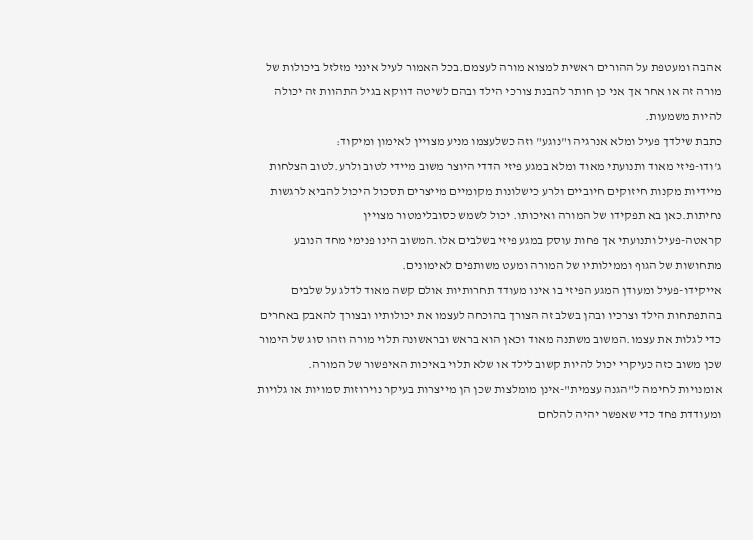אהבה ומעטפת על ההורים ראשית למצוא מורה לעצמם.בכל האמור לעיל אינני מזלזל ביכולות של מורה זה או אחר אך אני כן חותר להבנת צורכי הילד ובהם לשיטה דווקא בגיל התהוות זה יכולה להיות משמעות.
כתבת שילדך פעיל ומלא אנרגיה ו"נוגע" וזה כשלעצמו מניע מצויין לאימון ומיקוד:
ג'ודו-פיזי מאוד ותנועתי מאוד ומלא במגע פיזי הדדי היוצר משוב מיידי לטוב ולרע.לטוב הצלחות מיידיות מקנות חיזוקים חיוביים ולרע כישלונות מקומיים מייצרים תסכול היכול להביא לרגשות נחיתות.כאן בא תפקידו של המורה ואיכותו. יכול לשמש כסובלימטור מצויין
קראטה-פעיל ותנועתי אך פחות עוסק במגע פיזי בשלבים אלו.המשוב הינו פנימי מחד הנובע מתחושות של הגוף וממילותיו של המורה ומעט משותפים לאימונים.
אייקידו-פעיל ומעודן המגע הפיזי בו אינו מעודד תחרותיות אולם קשה מאוד לדלג על שלבים בהתפתחות הילד וצרכיו ובהן בשלב זה הצורך בהוכחה לעצמו את יכולותיו ובצורך להאבק באחרים כדי לגלות את עצמו.המשוב משתנה מאוד וכאן הוא בראש ובראשונה תלוי מורה וזהו סוג של הימור שכן משוב כזה כעיקרי יכול להיות קשוב לילד או שלא תלוי באיכות האיפשור של המורה.
אומנויות לחימה ל"הגנה עצמית"-אינן מומלצות שכן הן מייצרות בעיקר נוירוזות סמויות או גלויות ומעודדת פחד כדי שאפשר יהיה להלחם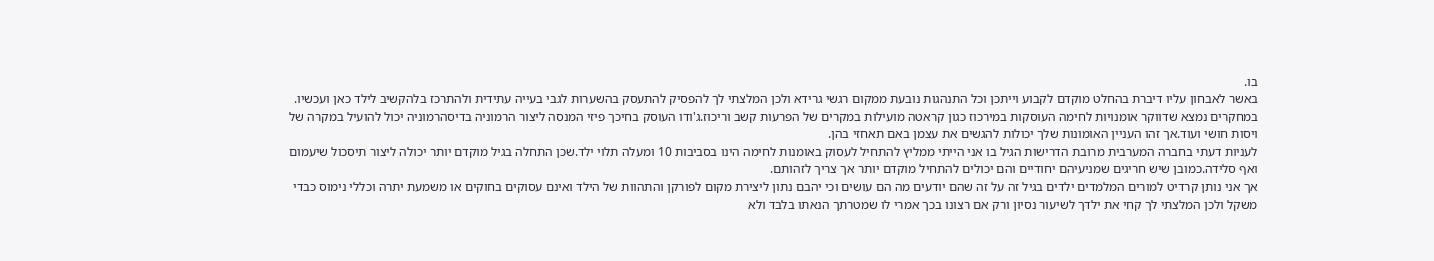בו.
באשר לאבחון עליו דיברת בהחלט מוקדם לקבוע וייתכן וכל התנהגות נובעת ממקום רגשי גרידא ולכן המלצתי לך להפסיק להתעסק בהשערות לגבי בעייה עתידית ולהתרכז בלהקשיב לילד כאן ועכשיו.
במחקרים נמצא שדווקר אומנויות לחימה העוסקות במירכוז כגון קראטה מועילות במקרים של הפרעות קשב וריכוז.ג'ודו העוסק בחיכך פיזי המנסה ליצור הרמוניה בדיסהרמוניה יכול להועיל במקרה של ויסות חושי ועוד.אך זהו העניין האומונות שלך יכולות להגשים את עצמן באם תאחזי בהן.
לעניות דעתי בחברה המערבית מרובת הדרישות הגיל בו אני הייתי ממליץ להתחיל לעסוק באומנות לחימה הינו בסביבות 10 ומעלה תלוי ילד.שכן התחלה בגיל מוקדם יותר יכולה ליצור תיסכול שיעמום ואף סלידה.כמובן שיש חריגים שמניעיהם יחודיים והם יכולים להתחיל מוקדם יותר אך צריך לזהותם.
אך אני נותן קרדיט למורים המלמדים ילדים בגיל זה על זה שהם יודעים מה הם עושים וכי יהבם נתון ליצירת מקום לפורקן והתהוות של הילד ואינם עסוקים בחוקים או משמעת יתרה וכללי נימוס כבדי משקל ולכן המלצתי לך קחי את ילדך לשיעור נסיון ורק אם רצונו בכך אמרי לו שמטרתך הנאתו בלבד ולא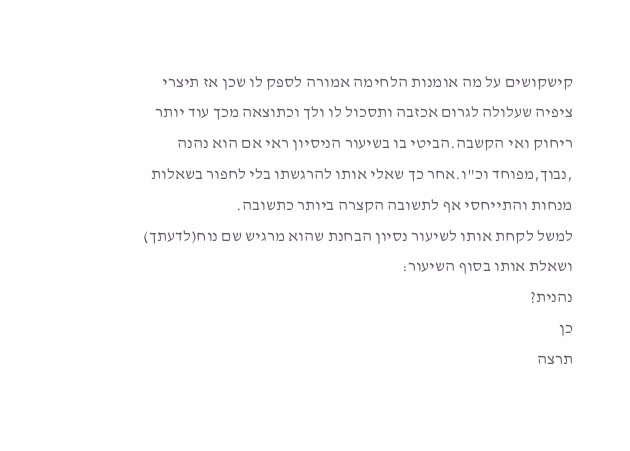קישקושים על מה אומנות הלחימה אמורה לספק לו שכן אז תיצרי ציפיה שעלולה לגרום אכזבה ותסכול לו ולך וכתוצאה מכך עוד יותר ריחוק ואי הקשבה.הביטי בו בשיעור הניסיון ראי אם הוא נהנה ,נבוך,מפוחד וכ"ו.אחר כך שאלי אותו להרגשתו בלי לחפור בשאלות מנחות והתייחסי אף לתשובה הקצרה ביותר כתשובה.
למשל לקחת אותו לשיעור נסיון הבחנת שהוא מרגיש שם נוח(לדעתך) ושאלת אותו בסוף השיעור:
נהנית?
כן
תרצה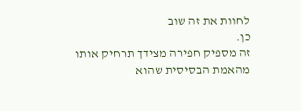לחוות את זה שוב
כן.
זה מספיק חפירה מצידך תרחיק אותו מהאמת הבסיסית שהוא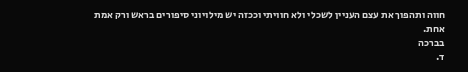חווה ותהפוך את עצם העניין לשכלי ולא חוויתי וככזה יש מילויוני סיפורים בראש ורק אמת אחת.
בברכה
ד.